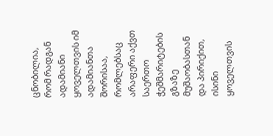ცნობილია, რომ რადგან ადამიანი ყოველთვის იმ ადამიანთა შორისაა, რომლებსაც არაფერი აქვთ საერთო ჭეშმარიტების გზაზე მუშაობასთან და პირიქით, ისინი ყოველთვის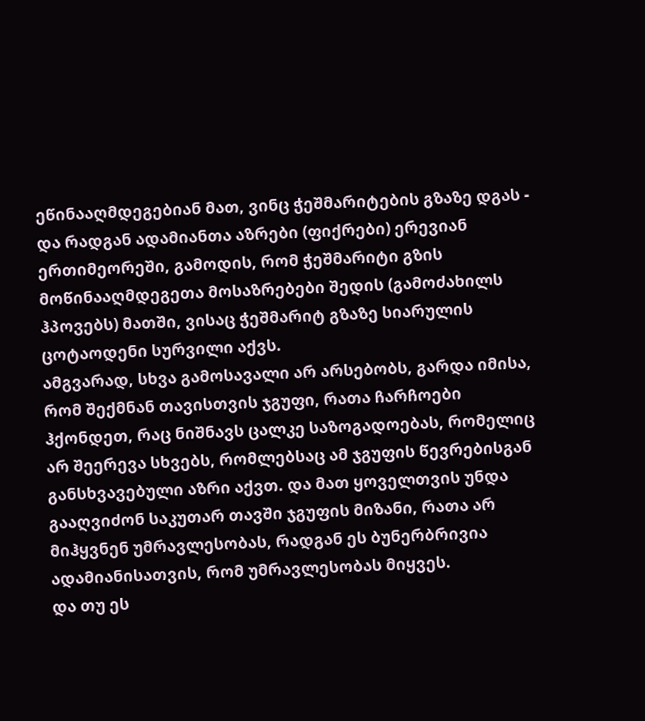ეწინააღმდეგებიან მათ, ვინც ჭეშმარიტების გზაზე დგას - და რადგან ადამიანთა აზრები (ფიქრები) ერევიან ერთიმეორეში, გამოდის, რომ ჭეშმარიტი გზის მოწინააღმდეგეთა მოსაზრებები შედის (გამოძახილს ჰპოვებს) მათში, ვისაც ჭეშმარიტ გზაზე სიარულის ცოტაოდენი სურვილი აქვს.
ამგვარად, სხვა გამოსავალი არ არსებობს, გარდა იმისა, რომ შექმნან თავისთვის ჯგუფი, რათა ჩარჩოები ჰქონდეთ, რაც ნიშნავს ცალკე საზოგადოებას, რომელიც არ შეერევა სხვებს, რომლებსაც ამ ჯგუფის წევრებისგან განსხვავებული აზრი აქვთ. და მათ ყოველთვის უნდა გააღვიძონ საკუთარ თავში ჯგუფის მიზანი, რათა არ მიჰყვნენ უმრავლესობას, რადგან ეს ბუნერბრივია ადამიანისათვის, რომ უმრავლესობას მიყვეს.
და თუ ეს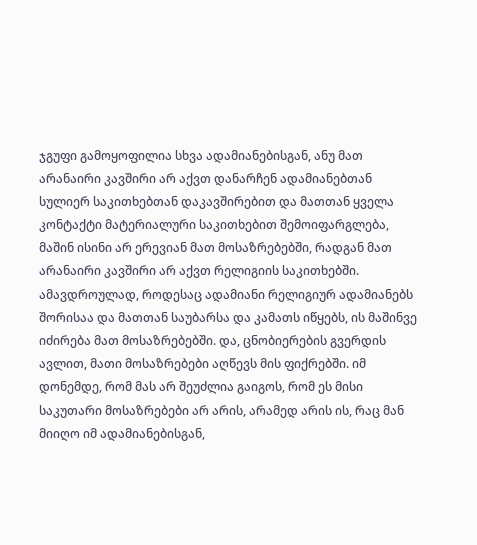ჯგუფი გამოყოფილია სხვა ადამიანებისგან, ანუ მათ არანაირი კავშირი არ აქვთ დანარჩენ ადამიანებთან სულიერ საკითხებთან დაკავშირებით და მათთან ყველა კონტაქტი მატერიალური საკითხებით შემოიფარგლება, მაშინ ისინი არ ერევიან მათ მოსაზრებებში, რადგან მათ არანაირი კავშირი არ აქვთ რელიგიის საკითხებში.
ამავდროულად, როდესაც ადამიანი რელიგიურ ადამიანებს შორისაა და მათთან საუბარსა და კამათს იწყებს, ის მაშინვე იძირება მათ მოსაზრებებში. და, ცნობიერების გვერდის ავლით, მათი მოსაზრებები აღწევს მის ფიქრებში. იმ დონემდე, რომ მას არ შეუძლია გაიგოს, რომ ეს მისი საკუთარი მოსაზრებები არ არის, არამედ არის ის, რაც მან მიიღო იმ ადამიანებისგან,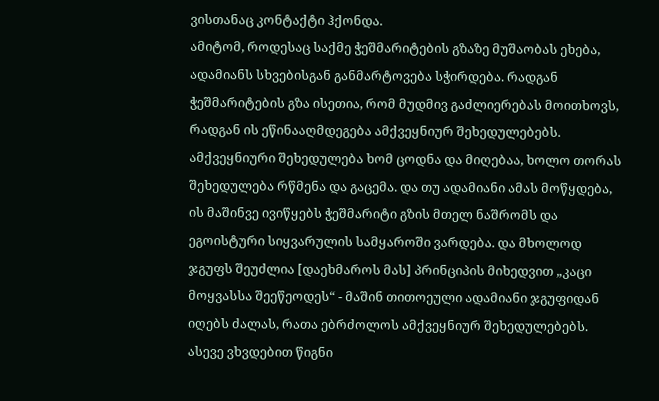ვისთანაც კონტაქტი ჰქონდა.
ამიტომ, როდესაც საქმე ჭეშმარიტების გზაზე მუშაობას ეხება, ადამიანს სხვებისგან განმარტოვება სჭირდება. რადგან ჭეშმარიტების გზა ისეთია, რომ მუდმივ გაძლიერებას მოითხოვს, რადგან ის ეწინააღმდეგება ამქვეყნიურ შეხედულებებს. ამქვეყნიური შეხედულება ხომ ცოდნა და მიღებაა, ხოლო თორას შეხედულება რწმენა და გაცემა. და თუ ადამიანი ამას მოწყდება, ის მაშინვე ივიწყებს ჭეშმარიტი გზის მთელ ნაშრომს და ეგოისტური სიყვარულის სამყაროში ვარდება. და მხოლოდ ჯგუფს შეუძლია [დაეხმაროს მას] პრინციპის მიხედვით „კაცი მოყვასსა შეეწეოდეს“ - მაშინ თითოეული ადამიანი ჯგუფიდან იღებს ძალას, რათა ებრძოლოს ამქვეყნიურ შეხედულებებს.
ასევე ვხვდებით წიგნი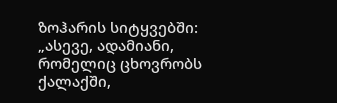ზოჰარის სიტყვებში: „ასევე, ადამიანი, რომელიც ცხოვრობს ქალაქში,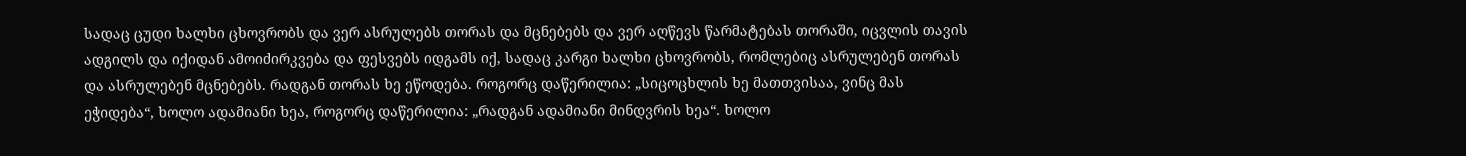სადაც ცუდი ხალხი ცხოვრობს და ვერ ასრულებს თორას და მცნებებს და ვერ აღწევს წარმატებას თორაში, იცვლის თავის ადგილს და იქიდან ამოიძირკვება და ფესვებს იდგამს იქ, სადაც კარგი ხალხი ცხოვრობს, რომლებიც ასრულებენ თორას და ასრულებენ მცნებებს. რადგან თორას ხე ეწოდება. როგორც დაწერილია: „სიცოცხლის ხე მათთვისაა, ვინც მას ეჭიდება“, ხოლო ადამიანი ხეა, როგორც დაწერილია: „რადგან ადამიანი მინდვრის ხეა“. ხოლო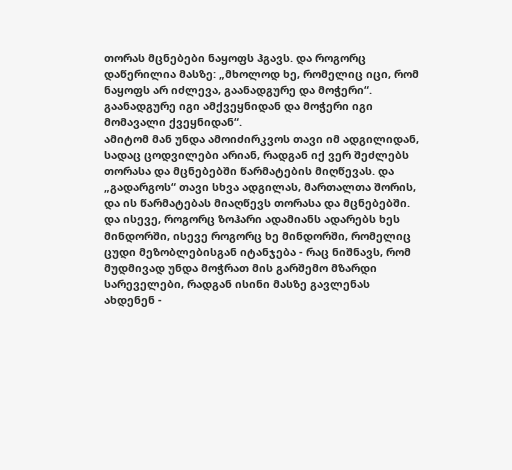თორას მცნებები ნაყოფს ჰგავს. და როგორც დაწერილია მასზე: „მხოლოდ ხე, რომელიც იცი, რომ ნაყოფს არ იძლევა, გაანადგურე და მოჭერი“. გაანადგურე იგი ამქვეყნიდან და მოჭერი იგი მომავალი ქვეყნიდან“.
ამიტომ მან უნდა ამოიძირკვოს თავი იმ ადგილიდან, სადაც ცოდვილები არიან, რადგან იქ ვერ შეძლებს თორასა და მცნებებში წარმატების მიღწევას. და „გადარგოს“ თავი სხვა ადგილას, მართალთა შორის, და ის წარმატებას მიაღწევს თორასა და მცნებებში.
და ისევე, როგორც ზოჰარი ადამიანს ადარებს ხეს მინდორში, ისევე როგორც ხე მინდორში, რომელიც ცუდი მეზობლებისგან იტანჯება - რაც ნიშნავს, რომ მუდმივად უნდა მოჭრათ მის გარშემო მზარდი სარეველები, რადგან ისინი მასზე გავლენას ახდენენ -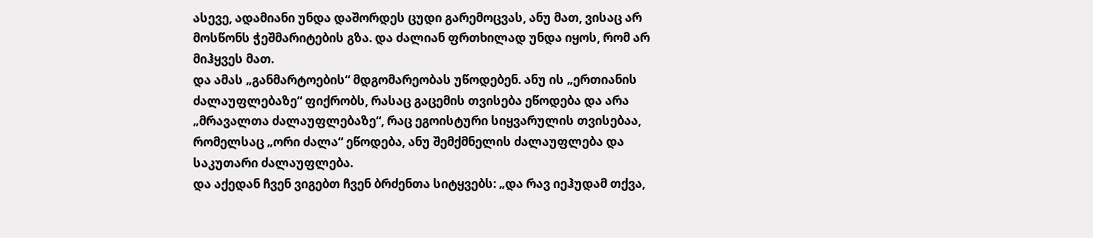ასევე, ადამიანი უნდა დაშორდეს ცუდი გარემოცვას, ანუ მათ, ვისაც არ მოსწონს ჭეშმარიტების გზა. და ძალიან ფრთხილად უნდა იყოს, რომ არ მიჰყვეს მათ.
და ამას „განმარტოების“ მდგომარეობას უწოდებენ. ანუ ის „ერთიანის ძალაუფლებაზე“ ფიქრობს, რასაც გაცემის თვისება ეწოდება და არა „მრავალთა ძალაუფლებაზე“, რაც ეგოისტური სიყვარულის თვისებაა, რომელსაც „ორი ძალა“ ეწოდება, ანუ შემქმნელის ძალაუფლება და საკუთარი ძალაუფლება.
და აქედან ჩვენ ვიგებთ ჩვენ ბრძენთა სიტყვებს: „და რავ იეჰუდამ თქვა,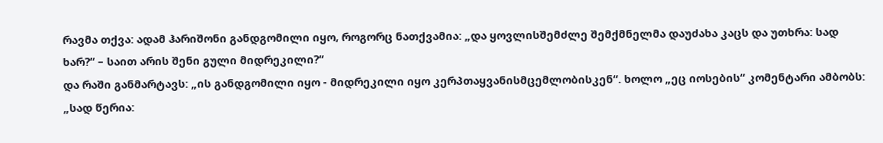რავმა თქვა: ადამ ჰარიშონი განდგომილი იყო, როგორც ნათქვამია: „და ყოვლისშემძლე შემქმნელმა დაუძახა კაცს და უთხრა: სად ხარ?“ – საით არის შენი გული მიდრეკილი?“
და რაში განმარტავს: „ის განდგომილი იყო - მიდრეკილი იყო კერპთაყვანისმცემლობისკენ“. ხოლო „ეც იოსების“ კომენტარი ამბობს: „სად წერია: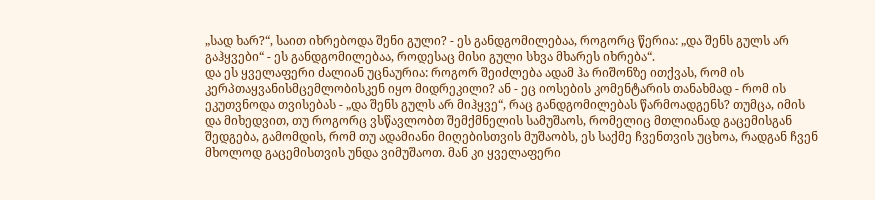„სად ხარ?“, საით იხრებოდა შენი გული? - ეს განდგომილებაა, როგორც წერია: „და შენს გულს არ გაჰყვები“ - ეს განდგომილებაა, როდესაც მისი გული სხვა მხარეს იხრება“.
და ეს ყველაფერი ძალიან უცნაურია: როგორ შეიძლება ადამ ჰა რიშონზე ითქვას, რომ ის კერპთაყვანისმცემლობისკენ იყო მიდრეკილი? ან - ეც იოსების კომენტარის თანახმად - რომ ის ეკუთვნოდა თვისებას - „და შენს გულს არ მიჰყვე“, რაც განდგომილებას წარმოადგენს? თუმცა, იმის და მიხედვით, თუ როგორც ვსწავლობთ შემქმნელის სამუშაოს, რომელიც მთლიანად გაცემისგან შედგება, გამომდის, რომ თუ ადამიანი მიღებისთვის მუშაობს, ეს საქმე ჩვენთვის უცხოა, რადგან ჩვენ მხოლოდ გაცემისთვის უნდა ვიმუშაოთ. მან კი ყველაფერი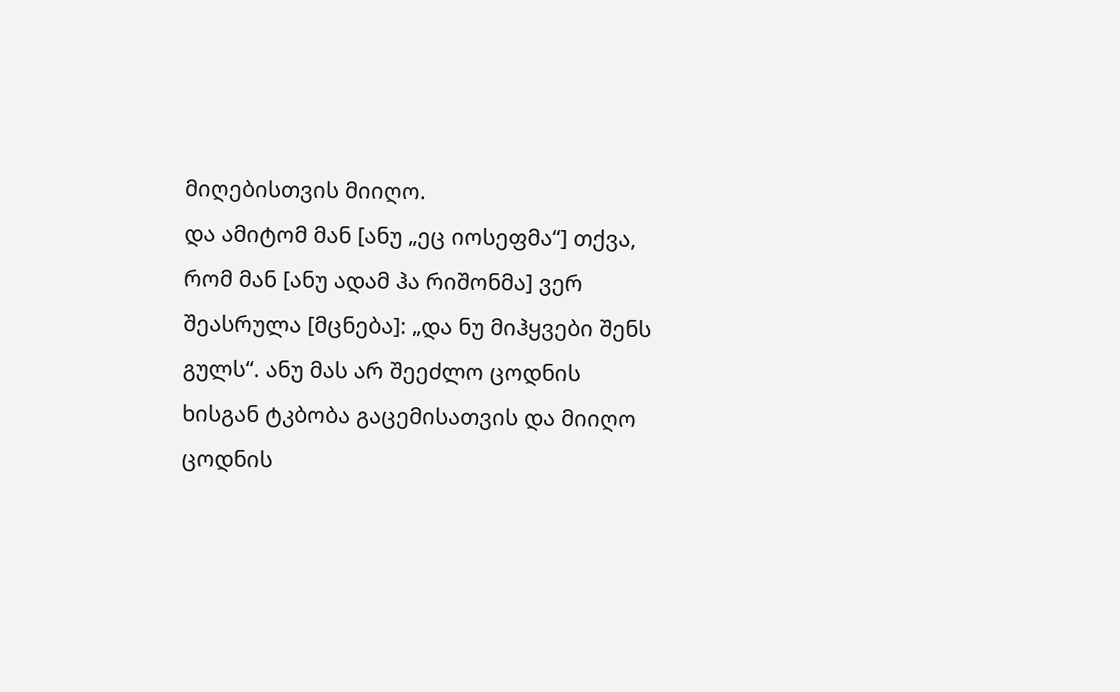მიღებისთვის მიიღო.
და ამიტომ მან [ანუ „ეც იოსეფმა“] თქვა, რომ მან [ანუ ადამ ჰა რიშონმა] ვერ შეასრულა [მცნება]: „და ნუ მიჰყვები შენს გულს“. ანუ მას არ შეეძლო ცოდნის ხისგან ტკბობა გაცემისათვის და მიიღო ცოდნის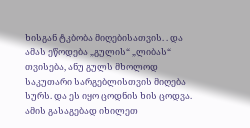ხისგან ტკბობა მიღებისათვის. . და ამას ეწოდება „გულის“ „ლიბას“ თვისება, ანუ გულს მხოლოდ საკუთარი სარგებლისთვის მიღება სურს. და ეს იყო ცოდნის ხის ცოდვა. ამის გასაგებად იხილეთ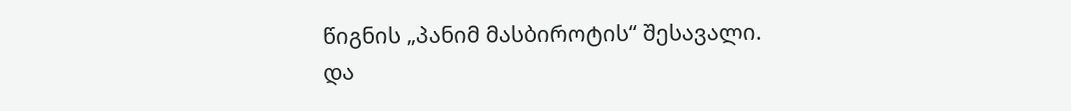წიგნის „პანიმ მასბიროტის“ შესავალი.
და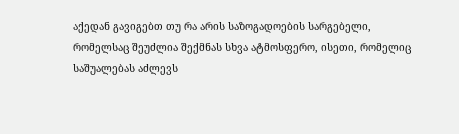აქედან გავიგებთ თუ რა არის საზოგადოების სარგებელი, რომელსაც შეუძლია შექმნას სხვა ატმოსფერო, ისეთი, რომელიც საშუალებას აძლევს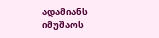ადამიანს იმუშაოს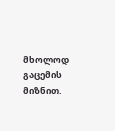მხოლოდ გაცემის მიზნით.